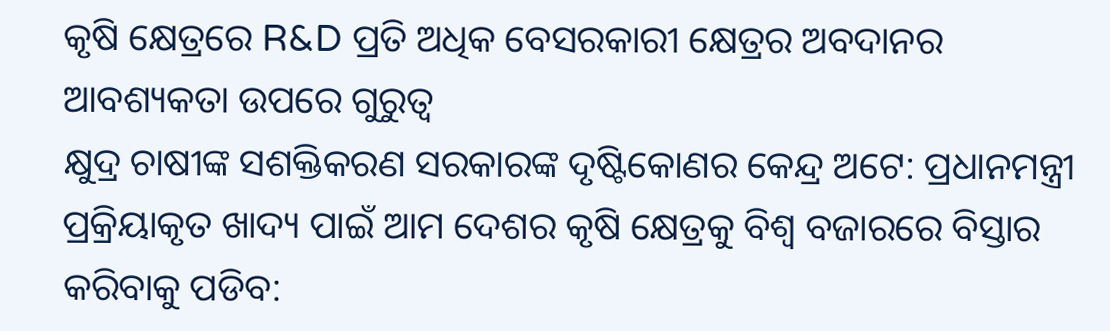କୃଷି କ୍ଷେତ୍ରରେ R&D ପ୍ରତି ଅଧିକ ବେସରକାରୀ କ୍ଷେତ୍ରର ଅବଦାନର ଆବଶ୍ୟକତା ଉପରେ ଗୁରୁତ୍ୱ
କ୍ଷୁଦ୍ର ଚାଷୀଙ୍କ ସଶକ୍ତିକରଣ ସରକାରଙ୍କ ଦୃଷ୍ଟିକୋଣର କେନ୍ଦ୍ର ଅଟେ: ପ୍ରଧାନମନ୍ତ୍ରୀ
ପ୍ରକ୍ରିୟାକୃତ ଖାଦ୍ୟ ପାଇଁ ଆମ ଦେଶର କୃଷି କ୍ଷେତ୍ରକୁ ବିଶ୍ୱ ବଜାରରେ ବିସ୍ତାର କରିବାକୁ ପଡିବ: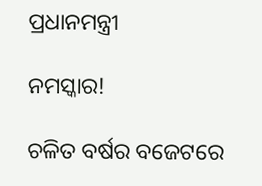ପ୍ରଧାନମନ୍ତ୍ରୀ

ନମସ୍କାର!

ଚଳିତ ବର୍ଷର ବଜେଟରେ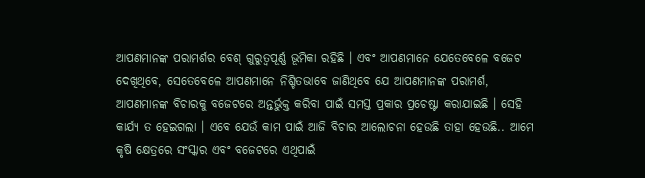ଆପଣମାନଙ୍କ ପରାମର୍ଶର ବେଶ୍ ଗୁରୁତ୍ୱପୂର୍ଣ୍ଣ ଭୂମିକା ରହିଛି । ଏବଂ ଆପଣମାନେ ଯେତେବେଳେ ବଜେଟ ଦେଖିଥିବେ, ସେତେବେଳେ ଆପଣମାନେ ନିଶ୍ଚିତଭାବେ ଜାଣିଥିବେ ଯେ ଆପଣମାନଙ୍କ ପରାମର୍ଶ, ଆପଣମାନଙ୍କ ବିଚାରକୁ ବଜେଟରେ ଅନ୍ତର୍ଭୁକ୍ତ କରିବା ପାଇଁ ସମସ୍ତ ପ୍ରକାର ପ୍ରଚେଷ୍ଟା କରାଯାଇଛି । ସେହି କାର୍ଯ୍ୟ ତ ହେଇଗଲା । ଏବେ ଯେଉଁ କାମ ପାଇଁ ଆଜି ବିଚାର ଆଲୋଚନା ହେଉଛି ତାହା ହେଉଛି.. ଆମେ କୃଷି କ୍ଷେତ୍ରରେ ସଂସ୍କାର ଏବଂ ବଜେଟରେ ଏଥିପାଇଁ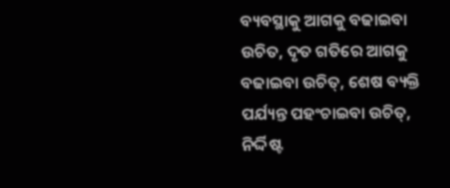ବ୍ୟବସ୍ଥାକୁ ଆଗକୁ ବଢାଇବା ଉଚିତ, ଦୃତ ଗତିରେ ଆଗକୁ ବଢାଇବା ଉଚିତ୍‌, ଶେଷ ବ୍ୟକ୍ତି ପର୍ଯ୍ୟନ୍ତ ପହଂଚାଇବା ଉଚିତ୍‌, ନିର୍ଦ୍ଦିଷ୍ଟ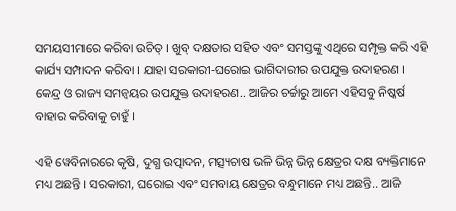ସମୟସୀମାରେ କରିବା ଉଚିତ୍ । ଖୁବ୍ ଦକ୍ଷତାର ସହିତ ଏବଂ ସମସ୍ତଙ୍କୁ ଏଥିରେ ସମ୍ପୃକ୍ତ କରି ଏହି କାର୍ଯ୍ୟ ସମ୍ପାଦନ କରିବା । ଯାହା ସରକାରୀ-ଘରୋଇ ଭାଗିଦାରୀର ଉପଯୁକ୍ତ ଉଦାହରଣ । କେନ୍ଦ୍ର ଓ ରାଜ୍ୟ ସମନ୍ୱୟର ଉପଯୁକ୍ତ ଉଦାହରଣ.. ଆଜିର ଚର୍ଚ୍ଚାରୁ ଆମେ ଏହିସବୁ ନିଷ୍କର୍ଷ ବାହାର କରିବାକୁ ଚାହୁଁ ।

ଏହି ୱେବିନାରରେ କୃଷି, ଦୁଗ୍ଧ ଉତ୍ପାଦନ, ମତ୍ସ୍ୟଚାଷ ଭଳି ଭିନ୍ନ ଭିନ୍ନ କ୍ଷେତ୍ରର ଦକ୍ଷ ବ୍ୟକ୍ତିମାନେ ମଧ୍ୟ ଅଛନ୍ତି । ସରକାରୀ, ଘରୋଇ ଏବଂ ସମବାୟ କ୍ଷେତ୍ରର ବନ୍ଧୁମାନେ ମଧ୍ୟ ଅଛନ୍ତି.. ଆଜି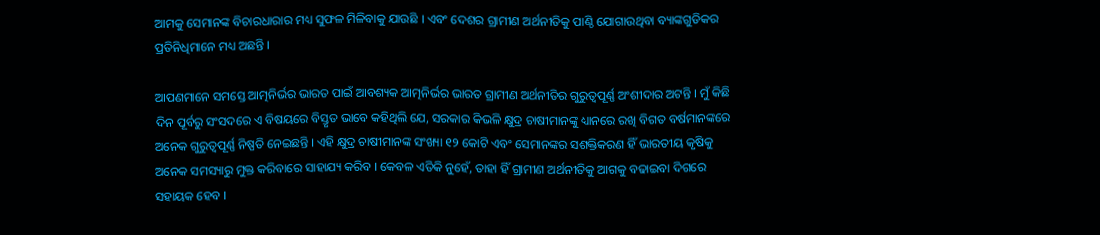ଆମକୁ ସେମାନଙ୍କ ବିଚାରଧାରାର ମଧ୍ୟ ସୁଫଳ ମିଳିବାକୁ ଯାଉଛି । ଏବଂ ଦେଶର ଗ୍ରାମୀଣ ଅର୍ଥନୀତିକୁ ପାଣ୍ଠି ଯୋଗାଉଥିବା ବ୍ୟାଙ୍କଗୁଡିକର ପ୍ରତିନିଧିମାନେ ମଧ୍ୟ ଅଛନ୍ତି ।

ଆପଣମାନେ ସମସ୍ତେ ଆତ୍ମନିର୍ଭର ଭାରତ ପାଇଁ ଆବଶ୍ୟକ ଆତ୍ମନିର୍ଭର ଭାରତ ଗ୍ରାମୀଣ ଅର୍ଥନୀତିର ଗୁରୁତ୍ୱପୂର୍ଣ୍ଣ ଅଂଶୀଦାର ଅଟନ୍ତି । ମୁଁ କିଛି ଦିନ ପୂର୍ବରୁ ସଂସଦରେ ଏ ବିଷୟରେ ବିସ୍ତୃତ ଭାବେ କହିଥିଲି ଯେ, ସରକାର କିଭଳି କ୍ଷୁଦ୍ର ଚାଷୀମାନଙ୍କୁ ଧ୍ୟାନରେ ରଖି ବିଗତ ବର୍ଷମାନଙ୍କରେ ଅନେକ ଗୁରୁତ୍ୱପୂର୍ଣ୍ଣ ନିଷ୍ପତି ନେଇଛନ୍ତି । ଏହି କ୍ଷୁଦ୍ର ଚାଷୀମାନଙ୍କ ସଂଖ୍ୟା ୧୨ କୋଟି ଏବଂ ସେମାନଙ୍କର ସଶକ୍ତିକରଣ ହିଁ ଭାରତୀୟ କୃଷିକୁ ଅନେକ ସମସ୍ୟାରୁ ମୁକ୍ତ କରିବାରେ ସାହାଯ୍ୟ କରିବ । କେବଳ ଏତିକି ନୁହେଁ, ତାହା ହିଁ ଗ୍ରାମୀଣ ଅର୍ଥନୀତିକୁ ଆଗକୁ ବଢାଇବା ଦିଗରେ ସହାୟକ ହେବ ।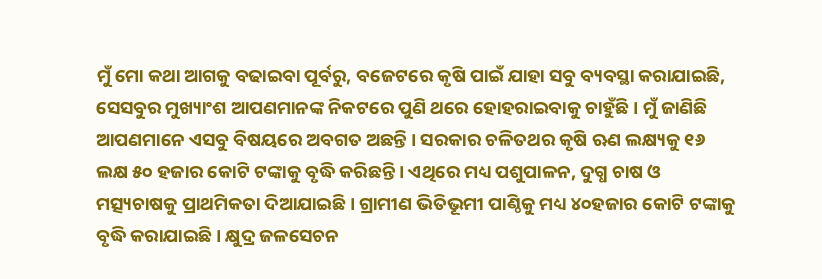ମୁଁ ମୋ କଥା ଆଗକୁ ବଢାଇବା ପୂର୍ବରୁ, ବଜେଟରେ କୃଷି ପାଇଁ ଯାହା ସବୁ ବ୍ୟବସ୍ଥା କରାଯାଇଛି, ସେସବୁର ମୁଖ୍ୟାଂଶ ଆପଣମାନଙ୍କ ନିକଟରେ ପୁଣି ଥରେ ହୋହରାଇବାକୁ ଚାହୁଁଛି । ମୁଁ ଜାଣିଛି ଆପଣମାନେ ଏସବୁ ବିଷୟରେ ଅବଗତ ଅଛନ୍ତି । ସରକାର ଚଳିତଥର କୃଷି ଋଣ ଲକ୍ଷ୍ୟକୁ ୧୬ ଲକ୍ଷ ୫୦ ହଜାର କୋଟି ଟଙ୍କାକୁ ବୃଦ୍ଧି କରିଛନ୍ତି । ଏଥିରେ ମଧ୍ୟ ପଶୁପାଳନ, ଦୁଗ୍ଧ ଚାଷ ଓ ମତ୍ସ୍ୟଚାଷକୁ ପ୍ରାଥମିକତା ଦିଆଯାଇଛି । ଗ୍ରାମୀଣ ଭିତିଭୂମୀ ପାଣ୍ଠିକୁ ମଧ୍ୟ ୪୦ହଜାର କୋଟି ଟଙ୍କାକୁ ବୃଦ୍ଧି କରାଯାଇଛି । କ୍ଷୁଦ୍ର ଜଳସେଚନ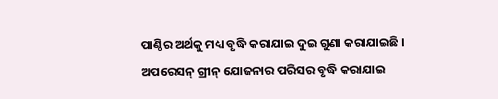ପାଣ୍ଠିର ଅର୍ଥକୁ ମଧ୍ୟ ବୃଦ୍ଧି କରାଯାଇ ଦୁଇ ଗୁଣା କରାଯାଇଛି । ଅପରେସନ୍ ଗ୍ରୀନ୍ ଯୋଜନାର ପରିସର ବୃଦ୍ଧି କରାଯାଇ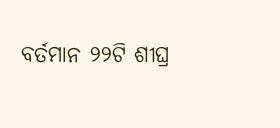ବର୍ତମାନ ୨୨ଟି ଶୀଘ୍ର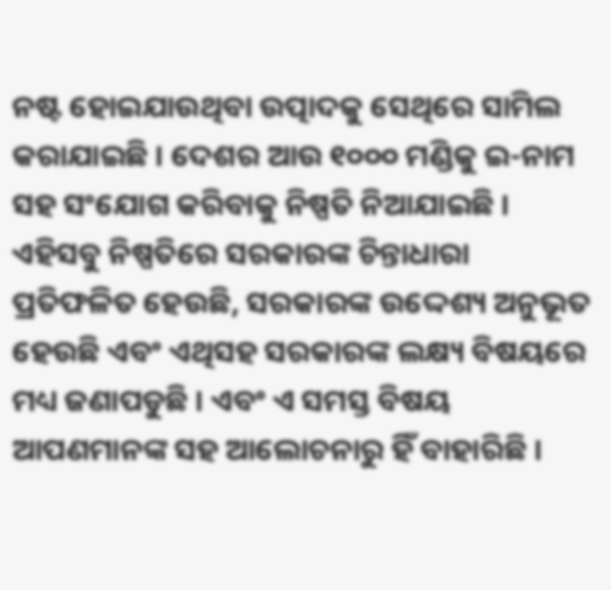ନଷ୍ଟ ହୋଇଯାଉଥିବା ଉତ୍ପାଦକୁ ସେଥିରେ ସାମିଲ କରାଯାଇଛି । ଦେଶର ଆଉ ୧୦୦୦ ମଣ୍ଡିକୁ ଇ-ନାମ ସହ ସଂଯୋଗ କରିବାକୁ ନିଷ୍ପତି ନିଆଯାଇଛି । ଏହିସବୁ ନିଷ୍ପତିରେ ସରକାରଙ୍କ ଚିନ୍ତାଧାରା ପ୍ରତିଫଳିତ ହେଉଛି, ସରକାରଙ୍କ ଉଦ୍ଦେଶ୍ୟ ଅନୁଭୂତ ହେଉଛି ଏବଂ ଏଥିସହ ସରକାରଙ୍କ ଲକ୍ଷ୍ୟ ବିଷୟରେ ମଧ୍ୟ ଜଣାପଡୁଛି । ଏବଂ ଏ ସମସ୍ତ ବିଷୟ ଆପଣମାନଙ୍କ ସହ ଆଲୋଚନାରୁ ହିଁ ବାହାରିଛି ।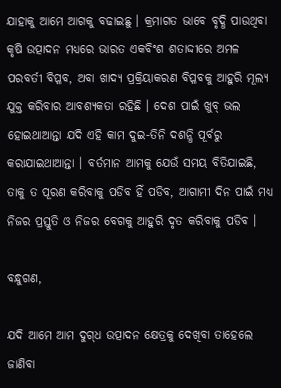ଯାହାକୁ ଆମେ ଆଗକୁ ବଢାଇଛୁ । କ୍ରମାଗତ ଭାବେ ବୃଦ୍ଧି ପାଉଥିବା କୃଷି ଉତ୍ପାଦନ ମଧ୍ୟରେ ଭାରତ ଏକବିଂଶ ଶତାଦ୍ଦୀରେ ଅମଳ ପରବର୍ତୀ ବିପ୍ଳବ, ଅବା ଖାଦ୍ୟ ପ୍ରକ୍ରିୟାକରଣ ବିପ୍ଳବକୁ ଆହୁରି ମୂଲ୍ୟ ଯୁକ୍ତ କରିବାର ଆବଶ୍ୟକତା ରହିଛି । ଦେଶ ପାଇଁ ଖୁବ୍ ଭଲ ହୋଇଥାଆନ୍ତା ଯଦି ଏହି କାମ ଦୁଇ-ତିନି ଦଶନ୍ଧି ପୂର୍ବରୁ କରାଯାଇଥାଆନ୍ତା । ବର୍ତମାନ ଆମକୁ ଯେଉଁ ସମୟ ବିତିଯାଇଛି, ତାକୁ ତ ପୂରଣ କରିବାକୁ ପଡିବ ହିଁ ପଡିବ, ଆଗାମୀ ଦିନ ପାଇଁ ମଧ୍ୟ ନିଜର ପ୍ରସ୍ତୁତି ଓ ନିଜର ବେଗକୁ ଆହୁରି ଦୃତ କରିବାକୁ ପଡିବ ।

ବନ୍ଧୁଗଣ,

ଯଦି ଆମେ ଆମ ଦୁଗ୍‌ଧ ଉତ୍ପାଦନ କ୍ଷେତ୍ରକୁ ଦେଖିବା ତାହେଲେ ଜାଣିବା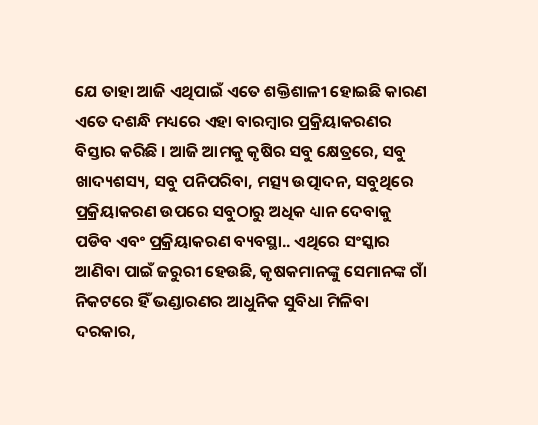ଯେ ତାହା ଆଜି ଏଥିପାଇଁ ଏତେ ଶକ୍ତିଶାଳୀ ହୋଇଛି କାରଣ ଏତେ ଦଶନ୍ଧି ମଧ୍ୟରେ ଏହା ବାରମ୍ବାର ପ୍ରକ୍ରିୟାକରଣର ବିସ୍ତାର କରିଛି । ଆଜି ଆମକୁ କୃଷିର ସବୁ କ୍ଷେତ୍ରରେ, ସବୁ ଖାଦ୍ୟଶସ୍ୟ, ସବୁ ପନିପରିବା, ମତ୍ସ୍ୟ ଉତ୍ପାଦନ, ସବୁଥିରେ ପ୍ରକ୍ରିୟାକରଣ ଉପରେ ସବୁଠାରୁ ଅଧିକ ଧ୍ୟାନ ଦେବାକୁ ପଡିବ ଏବଂ ପ୍ରକ୍ରିୟାକରଣ ବ୍ୟବସ୍ଥା.. ଏଥିରେ ସଂସ୍କାର ଆଣିବା ପାଇଁ ଜରୁରୀ ହେଉଛି, କୃଷକମାନଙ୍କୁ ସେମାନଙ୍କ ଗାଁ ନିକଟରେ ହିଁ ଭଣ୍ଡାରଣର ଆଧୁନିକ ସୁବିଧା ମିଳିବା ଦରକାର,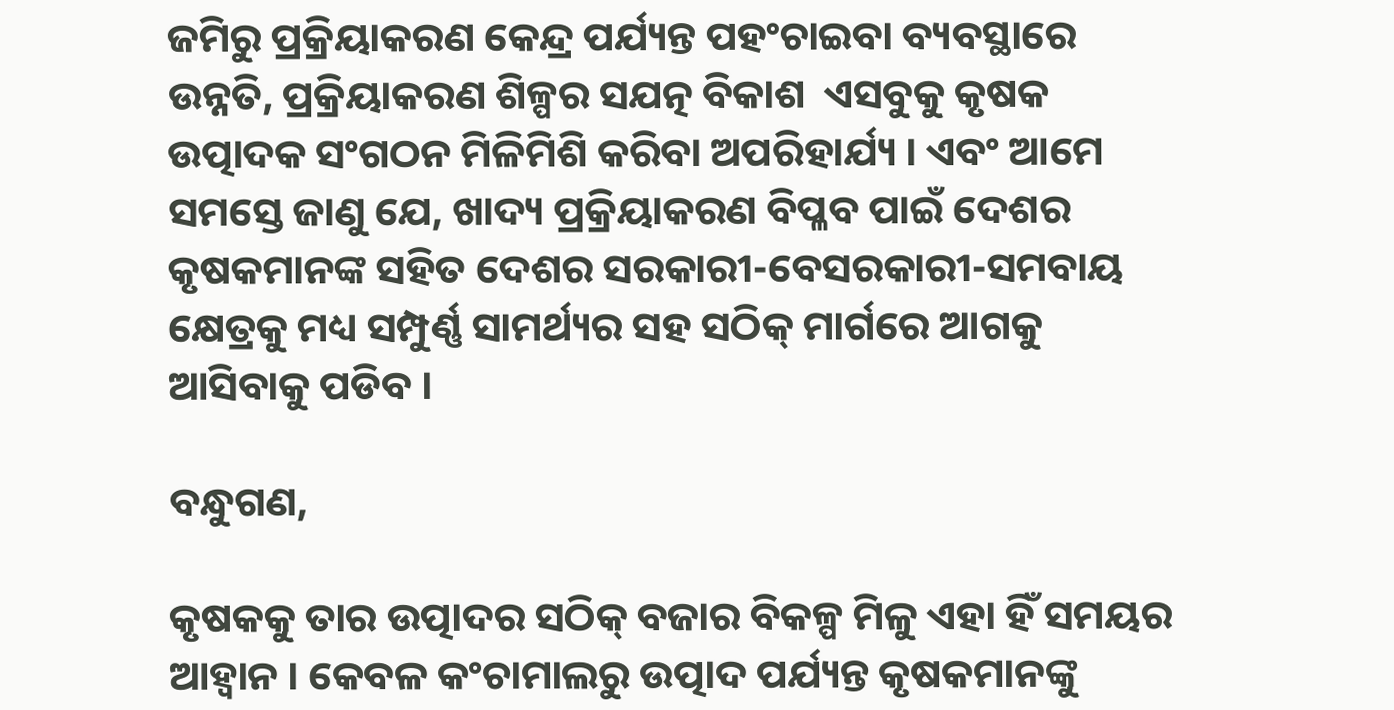ଜମିରୁ ପ୍ରକ୍ରିୟାକରଣ କେନ୍ଦ୍ର ପର୍ଯ୍ୟନ୍ତ ପହଂଚାଇବା ବ୍ୟବସ୍ଥାରେ ଉନ୍ନତି, ପ୍ରକ୍ରିୟାକରଣ ଶିଳ୍ପର ସଯତ୍ନ ବିକାଶ  ଏସବୁକୁ କୃଷକ ଉତ୍ପାଦକ ସଂଗଠନ ମିଳିମିଶି କରିବା ଅପରିହାର୍ଯ୍ୟ । ଏବଂ ଆମେ ସମସ୍ତେ ଜାଣୁ ଯେ, ଖାଦ୍ୟ ପ୍ରକ୍ରିୟାକରଣ ବିପ୍ଳବ ପାଇଁ ଦେଶର କୃଷକମାନଙ୍କ ସହିତ ଦେଶର ସରକାରୀ-ବେସରକାରୀ-ସମବାୟ କ୍ଷେତ୍ରକୁ ମଧ୍ୟ ସମ୍ପୁର୍ଣ୍ଣ ସାମର୍ଥ୍ୟର ସହ ସଠିକ୍ ମାର୍ଗରେ ଆଗକୁ ଆସିବାକୁ ପଡିବ ।

ବନ୍ଧୁଗଣ,

କୃଷକକୁ ତାର ଉତ୍ପାଦର ସଠିକ୍ ବଜାର ବିକଳ୍ପ ମିଳୁ ଏହା ହିଁ ସମୟର ଆହ୍ୱାନ । କେବଳ କଂଚାମାଲରୁ ଉତ୍ପାଦ ପର୍ଯ୍ୟନ୍ତ କୃଷକମାନଙ୍କୁ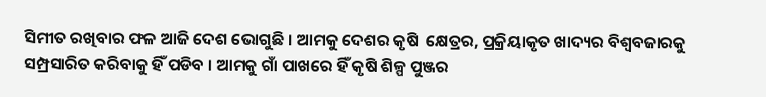ସିମୀତ ରଖିବାର ଫଳ ଆଜି ଦେଶ ଭୋଗୁଛି । ଆମକୁ ଦେଶର କୃଷି  କ୍ଷେତ୍ରର, ପ୍ରକ୍ରିୟାକୃତ ଖାଦ୍ୟର ବିଶ୍ୱବଜାରକୁ ସମ୍ପ୍ରସାରିତ କରିବାକୁ ହିଁ ପଡିବ । ଆମକୁ ଗାଁ ପାଖରେ ହିଁ କୃଷି ଶିଳ୍ପ ପୁଞ୍ଜର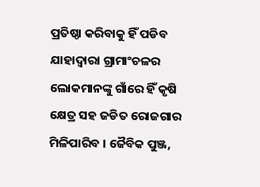ପ୍ରତିଷ୍ଠା କରିବାକୁ ହିଁ ପଡିବ ଯାହାଦ୍ୱାରା ଗ୍ରାମାଂଚଳର ଲୋକମାନଙ୍କୁ ଗାଁରେ ହିଁ କୃଷି କ୍ଷେତ୍ର ସହ ଜଡିତ ରୋଜଗାର ମିଳିପାରିବ । ଜୈବିକ ପୁଞ୍ଜ,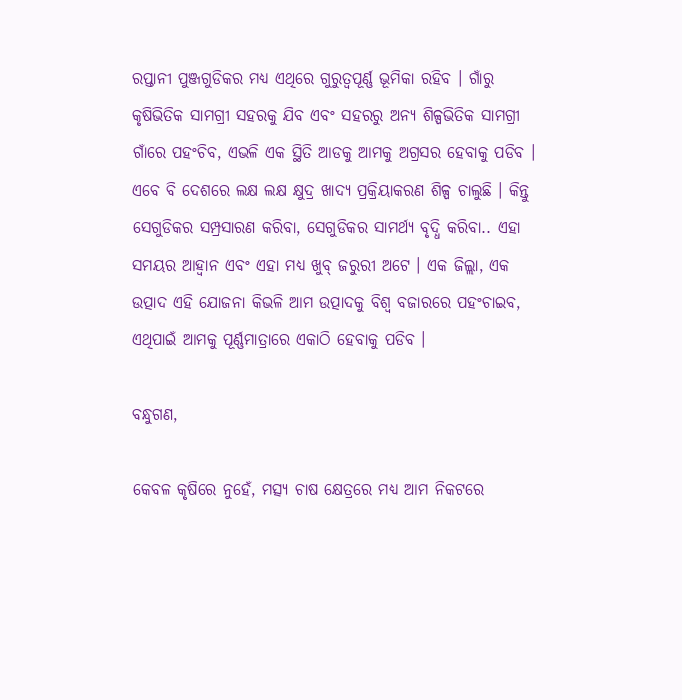ରପ୍ତାନୀ ପୁଞ୍ଜଗୁଡିକର ମଧ୍ୟ ଏଥିରେ ଗୁରୁତ୍ୱପୂର୍ଣ୍ଣ ଭୂମିକା ରହିବ । ଗାଁରୁ କୃଷିଭିତିକ ସାମଗ୍ରୀ ସହରକୁ ଯିବ ଏବଂ ସହରରୁ ଅନ୍ୟ ଶିଳ୍ପଭିତିକ ସାମଗ୍ରୀ ଗାଁରେ ପହଂଚିବ, ଏଭଳି ଏକ ସ୍ଥିତି ଆଡକୁ ଆମକୁ ଅଗ୍ରସର ହେବାକୁ ପଡିବ । ଏବେ ବି ଦେଶରେ ଲକ୍ଷ ଲକ୍ଷ କ୍ଷୁଦ୍ର ଖାଦ୍ୟ ପ୍ରକ୍ରିୟାକରଣ ଶିଳ୍ପ ଚାଲୁଛି । କିନ୍ତୁ ସେଗୁଡିକର ସମ୍ପ୍ରସାରଣ କରିବା, ସେଗୁଡିକର ସାମର୍ଥ୍ୟ ବୃଦ୍ଧି କରିବା.. ଏହା ସମୟର ଆହ୍ୱାନ ଏବଂ ଏହା ମଧ୍ୟ ଖୁବ୍ ଜରୁରୀ ଅଟେ । ଏକ ଜିଲ୍ଲା, ଏକ ଉତ୍ପାଦ ଏହି ଯୋଜନା କିଭଳି ଆମ ଉତ୍ପାଦକୁ ବିଶ୍ୱ ବଜାରରେ ପହଂଚାଇବ, ଏଥିପାଇଁ ଆମକୁ ପୂର୍ଣ୍ଣମାତ୍ରାରେ ଏକାଠି ହେବାକୁ ପଡିବ ।

ବନ୍ଧୁଗଣ,

କେବଳ କୃଷିରେ ନୁହେଁ, ମତ୍ସ୍ୟ ଚାଷ କ୍ଷେତ୍ରରେ ମଧ୍ୟ ଆମ ନିକଟରେ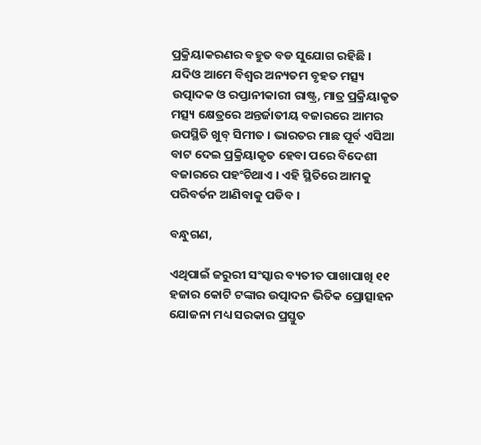ପ୍ରକ୍ରିୟାକରଣର ବହୁତ ବଡ ସୁଯୋଗ ରହିଛି । ଯଦିଓ ଆମେ ବିଶ୍ୱର ଅନ୍ୟତମ ବୃହତ ମତ୍ସ୍ୟ ଉତ୍ପାଦକ ଓ ରପ୍ତାନୀକାରୀ ରାଷ୍ଟ୍ର, ମାତ୍ର ପ୍ରକ୍ରିୟାକୃତ ମତ୍ସ୍ୟ କ୍ଷେତ୍ରରେ ଅନ୍ତର୍ଜାତୀୟ ବଜାରରେ ଆମର ଉପସ୍ଥିତି ଖୁବ୍ ସିମୀତ । ଭାରତର ମାଛ ପୂର୍ବ ଏସିଆ ବାଟ ଦେଇ ପ୍ରକ୍ରିୟାକୃତ ହେବା ପରେ ବିଦେଶୀ ବଜାରରେ ପହଂଚିଥାଏ । ଏହି ସ୍ଥିତିରେ ଆମକୁ ପରିବର୍ତନ ଆଣିବାକୁ ପଡିବ ।

ବନ୍ଧୁଗଣ,

ଏଥିପାଇଁ ଜରୁରୀ ସଂସ୍କାର ବ୍ୟତୀତ ପାଖାପାଖି ୧୧ ହଜାର କୋଟି ଟଙ୍କାର ଉତ୍ପାଦନ ଭିତିକ ପ୍ରୋତ୍ସାହନ ଯୋଜନା ମଧ୍ୟ ସରକାର ପ୍ରସ୍ତୁତ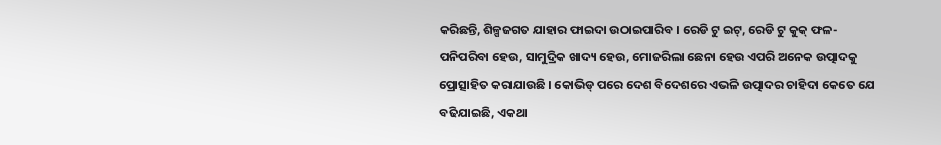କରିଛନ୍ତି, ଶିଳ୍ପଜଗତ ଯାହାର ଫାଇଦା ଉଠାଇପାରିବ । ରେଡି ଟୁ ଇଟ୍‌, ରେଡି ଟୁ କୁକ୍ ଫଳ- ପନିପରିବା ହେଉ, ସାମୁଦ୍ରିକ ଖାଦ୍ୟ ହେଉ, ମୋଜରିଲା ଛେନା ହେଉ ଏପରି ଅନେକ ଉତ୍ପାଦକୁ ପ୍ରୋତ୍ସାହିତ କରାଯାଉଛି । କୋଭିଡ୍ ପରେ ଦେଶ ବିଦେଶରେ ଏଭଳି ଉତ୍ପାଦର ଚାହିଦା କେତେ ଯେ ବଢିଯାଇଛି, ଏକଥା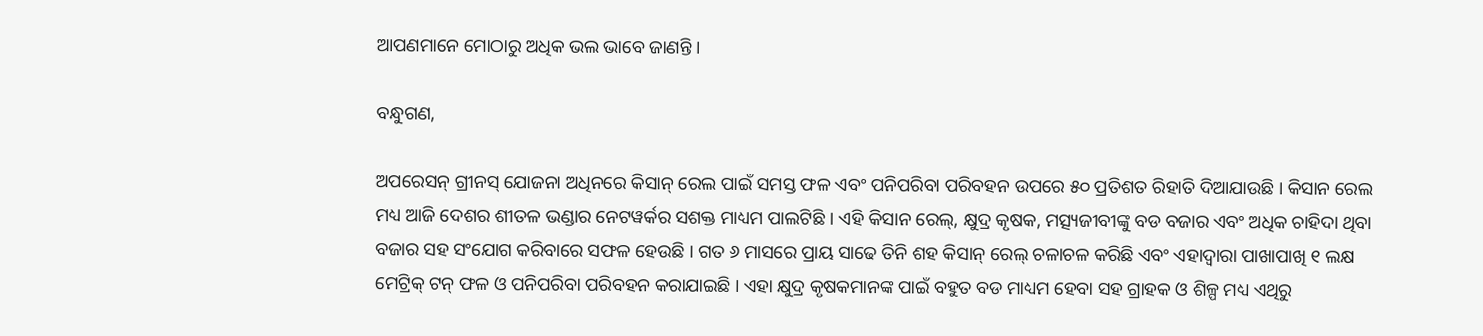ଆପଣମାନେ ମୋଠାରୁ ଅଧିକ ଭଲ ଭାବେ ଜାଣନ୍ତି ।

ବନ୍ଧୁଗଣ,

ଅପରେସନ୍ ଗ୍ରୀନସ୍ ଯୋଜନା ଅଧିନରେ କିସାନ୍ ରେଲ ପାଇଁ ସମସ୍ତ ଫଳ ଏବଂ ପନିପରିବା ପରିବହନ ଉପରେ ୫୦ ପ୍ରତିଶତ ରିହାତି ଦିଆଯାଉଛି । କିସାନ ରେଲ ମଧ୍ୟ ଆଜି ଦେଶର ଶୀତଳ ଭଣ୍ଡାର ନେଟୱର୍କର ସଶକ୍ତ ମାଧ୍ୟମ ପାଲଟିଛି । ଏହି କିସାନ ରେଲ୍‌, କ୍ଷୁଦ୍ର କୃଷକ, ମତ୍ସ୍ୟଜୀବୀଙ୍କୁ ବଡ ବଜାର ଏବଂ ଅଧିକ ଚାହିଦା ଥିବା ବଜାର ସହ ସଂଯୋଗ କରିବାରେ ସଫଳ ହେଉଛି । ଗତ ୬ ମାସରେ ପ୍ରାୟ ସାଢେ ତିନି ଶହ କିସାନ୍ ରେଲ୍ ଚଳାଚଳ କରିଛି ଏବଂ ଏହାଦ୍ୱାରା ପାଖାପାଖି ୧ ଲକ୍ଷ ମେଟ୍ରିକ୍ ଟନ୍ ଫଳ ଓ ପନିପରିବା ପରିବହନ କରାଯାଇଛି । ଏହା କ୍ଷୁଦ୍ର କୃଷକମାନଙ୍କ ପାଇଁ ବହୁତ ବଡ ମାଧ୍ୟମ ହେବା ସହ ଗ୍ରାହକ ଓ ଶିଳ୍ପ ମଧ୍ୟ ଏଥିରୁ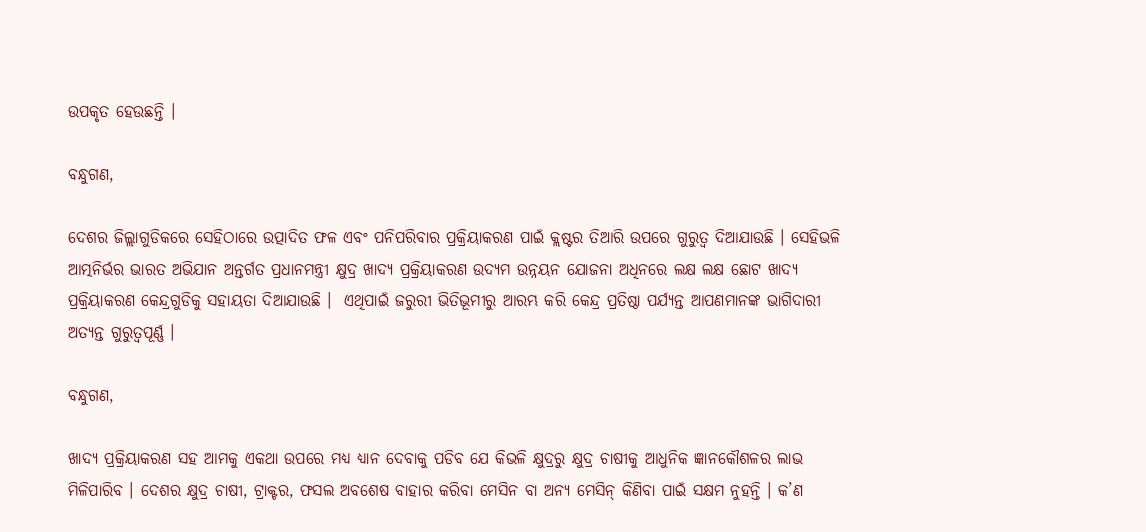ଉପକୃତ ହେଉଛନ୍ତି ।

ବନ୍ଧୁଗଣ,

ଦେଶର ଜିଲ୍ଲାଗୁଡିକରେ ସେହିଠାରେ ଉତ୍ପାଦିତ ଫଳ ଏବଂ ପନିପରିବାର ପ୍ରକ୍ରିୟାକରଣ ପାଇଁ କ୍ଲଷ୍ଟର ତିଆରି ଉପରେ ଗୁରୁତ୍ୱ ଦିଆଯାଉଛି । ସେହିଭଳି ଆତ୍ମନିର୍ଭର ଭାରତ ଅଭିଯାନ ଅନ୍ତର୍ଗତ ପ୍ରଧାନମନ୍ତ୍ରୀ କ୍ଷୁଦ୍ର ଖାଦ୍ୟ ପ୍ରକ୍ରିୟାକରଣ ଉଦ୍ୟମ ଉନ୍ନୟନ ଯୋଜନା ଅଧିନରେ ଲକ୍ଷ ଲକ୍ଷ ଛୋଟ ଖାଦ୍ୟ ପ୍ରକ୍ରିୟାକରଣ କେନ୍ଦ୍ରଗୁଡିକୁ ସହାୟତା ଦିଆଯାଉଛି ।  ଏଥିପାଇଁ ଜରୁରୀ ଭିତିଭୂମୀରୁ ଆରମ୍ଭ କରି କେନ୍ଦ୍ର ପ୍ରତିଷ୍ଠା ପର୍ଯ୍ୟନ୍ତ ଆପଣମାନଙ୍କ ଭାଗିଦାରୀ ଅତ୍ୟନ୍ତ ଗୁରୁତ୍ୱପୂର୍ଣ୍ଣ ।

ବନ୍ଧୁଗଣ,

ଖାଦ୍ୟ ପ୍ରକ୍ରିୟାକରଣ ସହ ଆମକୁ ଏକଥା ଉପରେ ମଧ୍ୟ ଧ୍ୟାନ ଦେବାକୁ ପଡିବ ଯେ କିଭଳି କ୍ଷୁଦ୍ରରୁ କ୍ଷୁଦ୍ର ଚାଷୀକୁ ଆଧୁନିକ ଜ୍ଞାନକୌଶଳର ଲାଭ ମିଳିପାରିବ । ଦେଶର କ୍ଷୁଦ୍ର ଚାଷୀ, ଟ୍ରାକ୍ଟର, ଫସଲ ଅବଶେଷ ବାହାର କରିବା ମେସିନ ବା ଅନ୍ୟ ମେସିନ୍ କିଣିବା ପାଇଁ ସକ୍ଷମ ନୁହନ୍ତି । କ’ଣ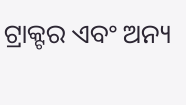ଟ୍ରାକ୍ଟର ଏବଂ ଅନ୍ୟ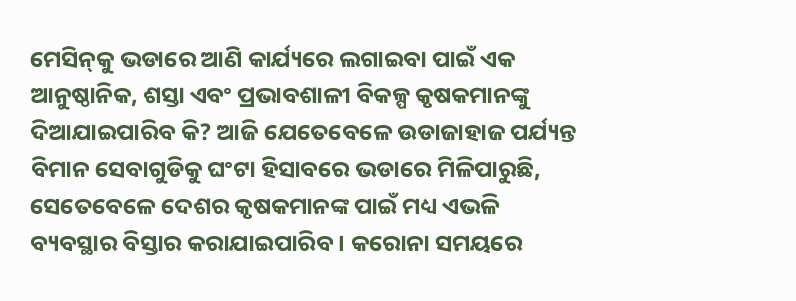ମେସିନ୍‌କୁ ଭଡାରେ ଆଣି କାର୍ଯ୍ୟରେ ଲଗାଇବା ପାଇଁ ଏକ ଆନୁଷ୍ଠାନିକ, ଶସ୍ତା ଏବଂ ପ୍ରଭାବଶାଳୀ ବିକଳ୍ପ କୃଷକମାନଙ୍କୁ ଦିଆଯାଇପାରିବ କି? ଆଜି ଯେତେବେଳେ ଉଡାଜାହାଜ ପର୍ଯ୍ୟନ୍ତ ବିମାନ ସେବାଗୁଡିକୁ ଘଂଟା ହିସାବରେ ଭଡାରେ ମିଳିପାରୁଛି, ସେତେବେଳେ ଦେଶର କୃଷକମାନଙ୍କ ପାଇଁ ମଧ୍ୟ ଏଭଳି ବ୍ୟବସ୍ଥାର ବିସ୍ତାର କରାଯାଇପାରିବ । କରୋନା ସମୟରେ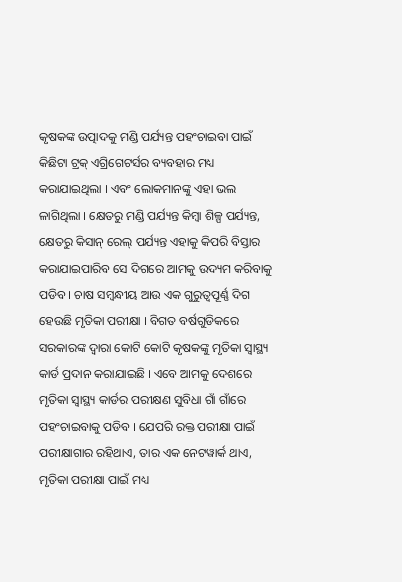କୃଷକଙ୍କ ଉତ୍ପାଦକୁ ମଣ୍ଡି ପର୍ଯ୍ୟନ୍ତ ପହଂଚାଇବା ପାଇଁ କିଛିଟା ଟ୍ରକ୍ ଏଗ୍ରିଗେଟର୍ସର ବ୍ୟବହାର ମଧ୍ୟ କରାଯାଇଥିଲା । ଏବଂ ଲୋକମାନଙ୍କୁ ଏହା ଭଲ ଳାଗିଥିଲା । କ୍ଷେତରୁ ମଣ୍ଡି ପର୍ଯ୍ୟନ୍ତ କିମ୍ବା ଶିଳ୍ପ ପର୍ଯ୍ୟନ୍ତ, କ୍ଷେତରୁ କିସାନ୍ ରେଲ୍ ପର୍ଯ୍ୟନ୍ତ ଏହାକୁ କିପରି ବିସ୍ତାର କରାଯାଇପାରିବ ସେ ଦିଗରେ ଆମକୁ ଉଦ୍ୟମ କରିବାକୁ ପଡିବ । ଚାଷ ସମ୍ବନ୍ଧୀୟ ଆଉ ଏକ ଗୁରୁତ୍ୱପୂର୍ଣ୍ଣ ଦିଗ ହେଉଛି ମୃତିକା ପରୀକ୍ଷା । ବିଗତ ବର୍ଷଗୁଡିକରେ ସରକାରଙ୍କ ଦ୍ୱାରା କୋଟି କୋଟି କୃଷକଙ୍କୁ ମୃତିକା ସ୍ୱାସ୍ଥ୍ୟ କାର୍ଡ ପ୍ରଦାନ କରାଯାଇଛି । ଏବେ ଆମକୁ ଦେଶରେ ମୃତିକା ସ୍ୱାସ୍ଥ୍ୟ କାର୍ଡର ପରୀକ୍ଷଣ ସୁବିଧା ଗାଁ ଗାଁରେ ପହଂଚାଇବାକୁ ପଡିବ । ଯେପରି ରକ୍ତ ପରୀକ୍ଷା ପାଇଁ ପରୀକ୍ଷାଗାର ରହିଥାଏ, ତାର ଏକ ନେଟୱାର୍କ ଥାଏ, ମୃତିକା ପରୀକ୍ଷା ପାଇଁ ମଧ୍ୟ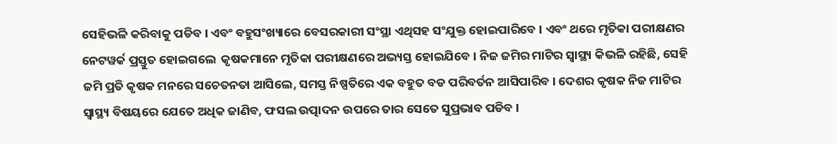ସେହିଭଳି କରିବାକୁ ପଡିବ । ଏବଂ ବହୁସଂଖ୍ୟାରେ ବେସରକାରୀ ସଂସ୍ଥା ଏଥିସହ ସଂଯୁକ୍ତ ହୋଇପାରିବେ । ଏବଂ ଥରେ ମୃତିକା ପରୀକ୍ଷଣର ନେଟୱର୍କ ପ୍ରସ୍ତୁତ ହୋଇଗଲେ  କୃଷକମାନେ ମୃତିକା ପରୀକ୍ଷଣରେ ଅଭ୍ୟସ୍ତ ହୋଇଯିବେ । ନିଜ ଜମିର ମାଟିର ସ୍ୱାସ୍ଥ୍ୟ କିଭଳି ରହିଛି, ସେହି ଜମି ପ୍ରତି କୃଷକ ମନରେ ସଚେତନତା ଆସିଲେ, ସମସ୍ତ ନିଷ୍ପତିରେ ଏକ ବହୁତ ବଡ ପରିବର୍ତନ ଆସିପାରିବ । ଦେଶର କୃଷକ ନିଜ ମାଟିର ସ୍ୱାସ୍ଥ୍ୟ ବିଷୟରେ ଯେତେ ଅଧିକ ଜାଣିବ, ଫସଲ ଉତ୍ପାଦନ ଉପରେ ତାର ସେତେ ସୁପ୍ରଭାବ ପଡିବ ।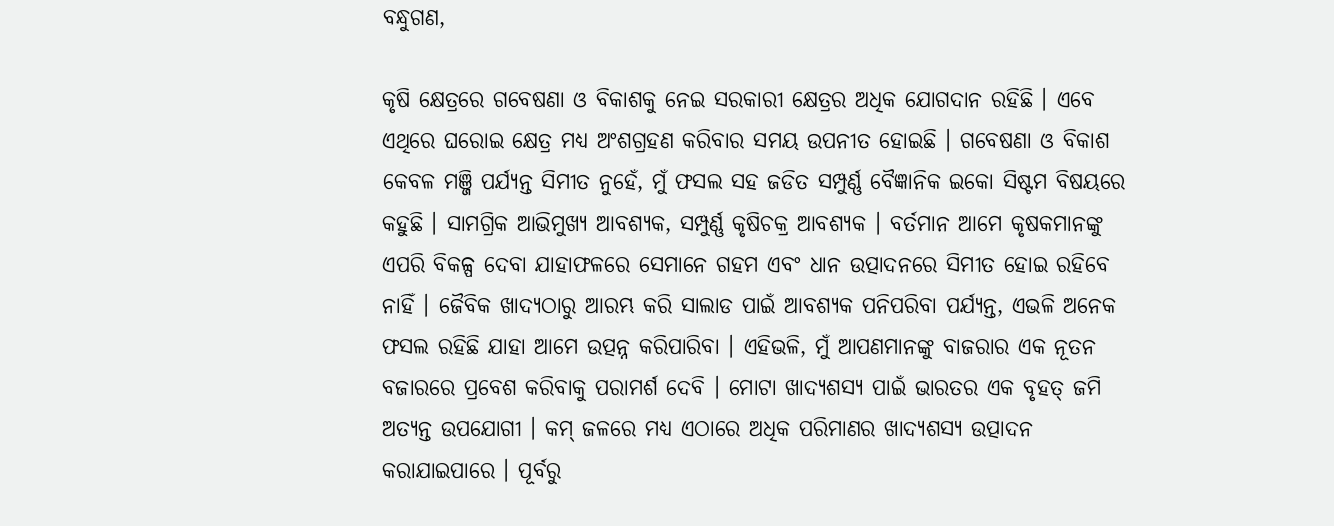ବନ୍ଧୁଗଣ,

କୃଷି କ୍ଷେତ୍ରରେ ଗବେଷଣା ଓ ବିକାଶକୁ ନେଇ ସରକାରୀ କ୍ଷେତ୍ରର ଅଧିକ ଯୋଗଦାନ ରହିଛି । ଏବେ ଏଥିରେ ଘରୋଇ କ୍ଷେତ୍ର ମଧ୍ୟ ଅଂଶଗ୍ରହଣ କରିବାର ସମୟ ଉପନୀତ ହୋଇଛି । ଗବେଷଣା ଓ ବିକାଶ କେବଳ ମଞ୍ଜି ପର୍ଯ୍ୟନ୍ତ ସିମୀତ ନୁହେଁ, ମୁଁ ଫସଲ ସହ ଜଡିତ ସମ୍ପୁର୍ଣ୍ଣ ବୈଜ୍ଞାନିକ ଇକୋ ସିଷ୍ଟମ ବିଷୟରେ କହୁଛି । ସାମଗ୍ରିକ ଆଭିମୁଖ୍ୟ ଆବଶ୍ୟକ, ସମ୍ପୁର୍ଣ୍ଣ କୃଷିଚକ୍ର ଆବଶ୍ୟକ । ବର୍ତମାନ ଆମେ କୃଷକମାନଙ୍କୁ ଏପରି ବିକଳ୍ପ ଦେବା ଯାହାଫଳରେ ସେମାନେ ଗହମ ଏବଂ ଧାନ ଉତ୍ପାଦନରେ ସିମୀତ ହୋଇ ରହିବେ ନାହିଁ । ଜୈବିକ ଖାଦ୍ୟଠାରୁ ଆରମ୍ଭ କରି ସାଲାଡ ପାଇଁ ଆବଶ୍ୟକ ପନିପରିବା ପର୍ଯ୍ୟନ୍ତ, ଏଭଳି ଅନେକ ଫସଲ ରହିଛି ଯାହା ଆମେ ଉତ୍ପନ୍ନ କରିପାରିବା । ଏହିଭଳି, ମୁଁ ଆପଣମାନଙ୍କୁ ବାଜରାର ଏକ ନୂତନ ବଜାରରେ ପ୍ରବେଶ କରିବାକୁ ପରାମର୍ଶ ଦେବି । ମୋଟା ଖାଦ୍ୟଶସ୍ୟ ପାଇଁ ଭାରତର ଏକ ବୃହତ୍ ଜମି ଅତ୍ୟନ୍ତ ଉପଯୋଗୀ । କମ୍ ଜଳରେ ମଧ୍ୟ ଏଠାରେ ଅଧିକ ପରିମାଣର ଖାଦ୍ୟଶସ୍ୟ ଉତ୍ପାଦନ କରାଯାଇପାରେ । ପୂର୍ବରୁ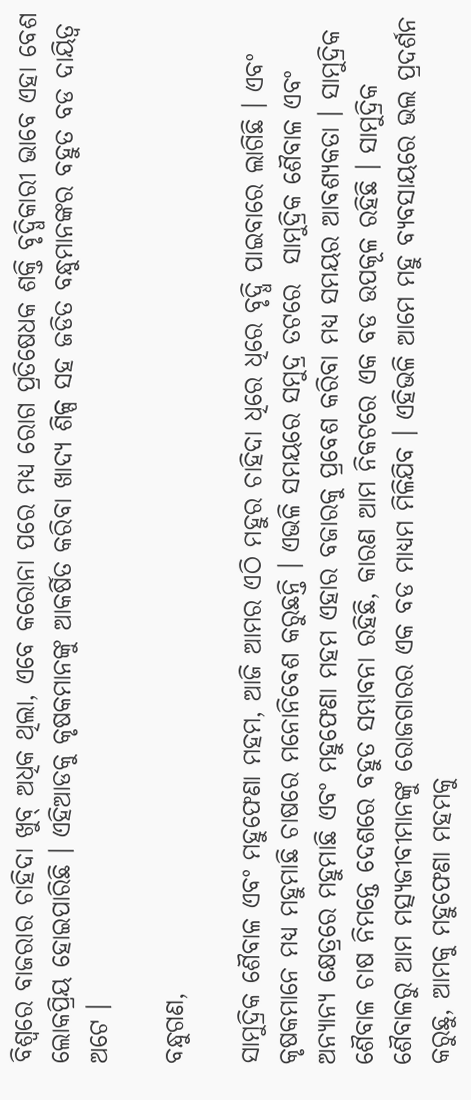ବିଶ୍ୱରେ ବାଜରାର ଚାହିଦା ଖୁବ୍ ଅଧିକ ଥିଲା, ଏବେ କରୋନା ପରେ ମଧ୍ୟ ରୋଗ ପ୍ରତିଷେଧକ ଶକ୍ତି ବୃଦ୍ଧିକାରୀ ଭାବେ ଏହା ବେଶ ଲୋକପ୍ରିୟ ହୋଇପାରିଛି । ଏହିଆଡକୁ କୃଷକମାନଙ୍କୁ ଆକର୍ଷିତ କରିବା ଖାଦ୍ୟ ଶିଳ୍ପ ସହ ଜଡିତ ବନ୍ଧୁମାନଙ୍କର ବହୁତ ବଡ ଦାୟିତ୍ୱ ଅଟେ ।

ବନ୍ଧୁଗଣ,

ସାମୁଦ୍ରିକ ଶୈବାଳ ଏବଂ ମହୁଫେଣା ମହମ, ଆଜି ଆମର ଏଠି ମହୁର ଚାହିଦା ଧିରେ ଧିରେ ବୃଦ୍ଧି ପାଇବାରେ ଲାଗିଛି । ଏବଂ କୃଷକମାନେ ମଧ୍ୟ ମହୁମାଛି ଚାଷରେ ମନୋନିବେଶ କରୁଛନ୍ତି । ଏଭଳି ସମୟରେ ସମୁଦ୍ର ତଟରେ  ସାମୁଦ୍ରିକ ଶୈବାଳ ଏବଂ ଅନ୍ୟାନ୍ୟ କ୍ଷେତ୍ରରେ ମହୁମାଛି ଏବଂ ମହୁଫେଣା ମହମ ଏହାର ବଜାରକୁ ପ୍ରବେଶ କରିବା ମଧ୍ୟ ସମୟର ଆବଶ୍ୟକତା । ସାମୁଦ୍ରିକ ଶୈବାଳ ଚାଷ ନିମନ୍ତେ ଦେଶରେ ବହୁତ ସମ୍ଭାବନା ରହିଛି, କାରଣ ଆମ ନିକଟରେ ଏକ ବଡ ଉପକୂଳ ରହିଛି । ସାମୁଦ୍ରିକ ଶୈବାଳରୁ ଆମ ମତ୍ସ୍ୟଜୀବୀମାନଙ୍କୁ ରୋଜଗାରର ଏକ ବଡ ମାଧ୍ୟମ ମିଳିଯିବ । ଏହିଭଳି ଆମେ ମହୁ ବ୍ୟବସାୟରେ ଭଲ ପ୍ରଦର୍ଶନ କରୁଛୁ, ଆମକୁ ମହୁଫେଣା ମହମକୁ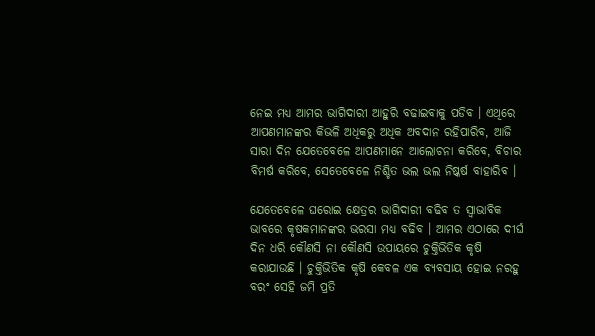ନେଇ ମଧ୍ୟ ଆମର ଭାଗିଦାରୀ ଆହୁରି ବଢାଇବାକୁ ପଡିବ । ଏଥିରେ ଆପଣମାନଙ୍କର କିଭଳି ଅଧିକରୁ ଅଧିକ ଅବଦାନ ରହିପାରିବ, ଆଜି ସାରା ଦିନ ଯେତେବେଳେ ଆପଣମାନେ ଆଲୋଚନା କରିବେ, ବିଚାର ବିମର୍ଷ କରିବେ, ସେତେବେଳେ ନିଶ୍ଚିତ ଭଲ ଭଲ ନିଷ୍କର୍ଷ ବାହାରିବ ।

ଯେତେବେଳେ ଘରୋଇ କ୍ଷେତ୍ରର ଭାଗିଦାରୀ ବଢିବ ତ ସ୍ୱାଭାବିକ ଭାବରେ କୃଷକମାନଙ୍କର ଭରସା ମଧ୍ୟ ବଢିବ । ଆମର ଏଠାରେ ଦୀର୍ଘ ଦିନ ଧରି କୌଣସି ନା କୌଣସି ଉପାୟରେ ଚୁକ୍ତିଭିତିକ କୃଷି କରାଯାଉଛି । ଚୁକ୍ତିଭିତିକ କୃଷି କେବଳ ଏକ ବ୍ୟବସାୟ ହୋଇ ନରହୁ ବରଂ ସେହି ଜମି ପ୍ରତି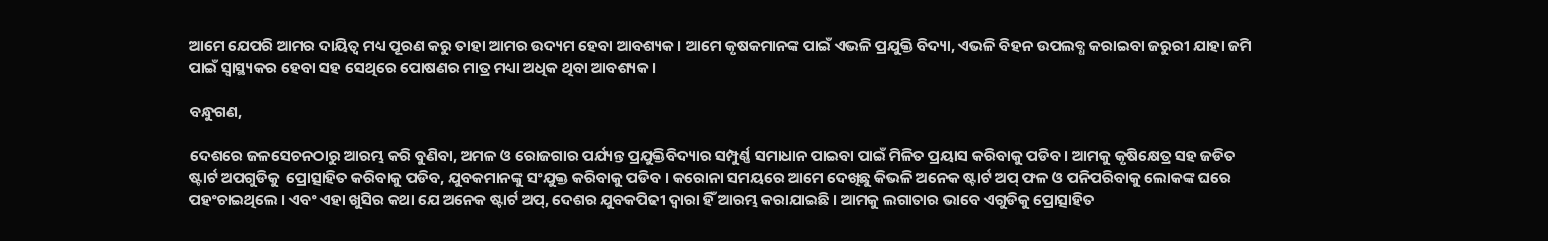ଆମେ ଯେପରି ଆମର ଦାୟିତ୍ୱ ମଧ୍ୟ ପୂରଣ କରୁ ତାହା ଆମର ଉଦ୍ୟମ ହେବା ଆବଶ୍ୟକ । ଆମେ କୃଷକମାନଙ୍କ ପାଇଁ ଏଭଳି ପ୍ରଯୁକ୍ତି ବିଦ୍ୟା, ଏଭଳି ବିହନ ଉପଲବ୍ଧ କରାଇବା ଜରୁରୀ ଯାହା ଜମି ପାଇଁ ସ୍ୱାସ୍ଥ୍ୟକର ହେବା ସହ ସେଥିରେ ପୋଷଣର ମାତ୍ର ମଧ୍ୟା ଅଧିକ ଥିବା ଆବଶ୍ୟକ ।

ବନ୍ଧୁଗଣ,

ଦେଶରେ ଜଳସେଚନଠାରୁ ଆରମ୍ଭ କରି ବୁଣିବା, ଅମଳ ଓ ରୋଜଗାର ପର୍ଯ୍ୟନ୍ତ ପ୍ରଯୁକ୍ତିବିଦ୍ୟାର ସମ୍ପୁର୍ଣ୍ଣ ସମାଧାନ ପାଇବା ପାଇଁ ମିଳିତ ପ୍ରୟାସ କରିବାକୁ ପଡିବ । ଆମକୁ କୃଷିକ୍ଷେତ୍ର ସହ ଜଡିତ ଷ୍ଟାର୍ଟ ଅପଗୁଡିକୁ  ପ୍ରୋତ୍ସାହିତ କରିବାକୁ ପଡିବ, ଯୁବକମାନଙ୍କୁ ସଂଯୁକ୍ତ କରିବାକୁ ପଡିବ । କରୋନା ସମୟରେ ଆମେ ଦେଖିଛୁ କିଭଳି ଅନେକ ଷ୍ଟାର୍ଟ ଅପ୍ ଫଳ ଓ ପନିପରିବାକୁ ଲୋକଙ୍କ ଘରେ ପହଂଚାଇଥିଲେ । ଏବଂ ଏହା ଖୁସିର କଥା ଯେ ଅନେକ ଷ୍ଟାର୍ଟ ଅପ୍‌, ଦେଶର ଯୁବକପିଢୀ ଦ୍ୱାରା ହିଁ ଆରମ୍ଭ କରାଯାଇଛି । ଆମକୁ ଲଗାତାର ଭାବେ ଏଗୁଡିକୁ ପ୍ରୋତ୍ସାହିତ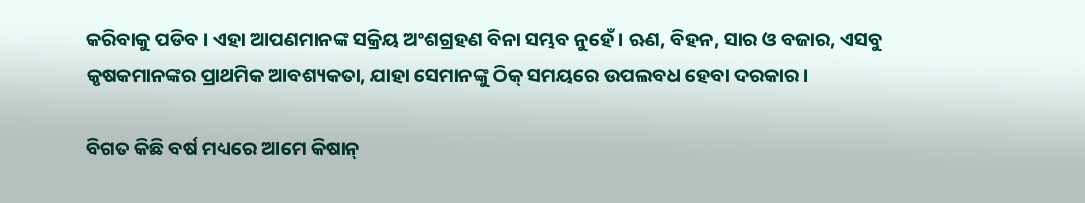କରିବାକୁ ପଡିବ । ଏହା ଆପଣମାନଙ୍କ ସକ୍ରିୟ ଅଂଶଗ୍ରହଣ ବିନା ସମ୍ଭବ ନୁହେଁ । ଋଣ, ବିହନ, ସାର ଓ ବଜାର, ଏସବୁ କୃଷକମାନଙ୍କର ପ୍ରାଥମିକ ଆବଶ୍ୟକତା, ଯାହା ସେମାନଙ୍କୁ ଠିକ୍ ସମୟରେ ଉପଲବଧ ହେବା ଦରକାର ।

ବିଗତ କିଛି ବର୍ଷ ମଧ୍ୟରେ ଆମେ କିଷାନ୍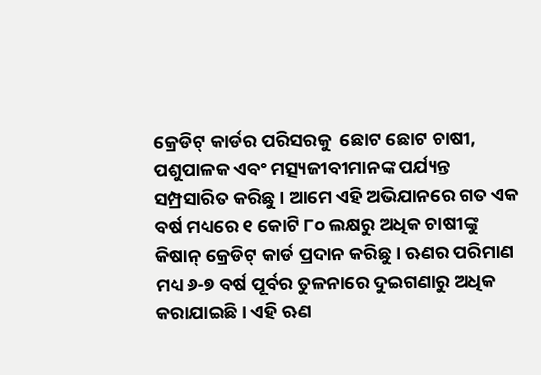କ୍ରେଡିଟ୍ କାର୍ଡର ପରିସରକୁ  ଛୋଟ ଛୋଟ ଚାଷୀ, ପଶୁପାଳକ ଏବଂ ମତ୍ସ୍ୟଜୀବୀମାନଙ୍କ ପର୍ଯ୍ୟନ୍ତ ସମ୍ପ୍ରସାରିତ କରିଛୁ । ଆମେ ଏହି ଅଭିଯାନରେ ଗତ ଏକ ବର୍ଷ ମଧ୍ୟରେ ୧ କୋଟି ୮୦ ଲକ୍ଷରୁ ଅଧିକ ଚାଷୀଙ୍କୁ କିଷାନ୍ କ୍ରେଡିଟ୍ କାର୍ଡ ପ୍ରଦାନ କରିଛୁ । ଋଣର ପରିମାଣ ମଧ୍ୟ ୬-୭ ବର୍ଷ ପୂର୍ବର ତୁଳନାରେ ଦୁଇଗଣାରୁ ଅଧିକ କରାଯାଇଛି । ଏହି ଋଣ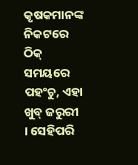କୃଷକମାନଙ୍କ ନିକଟରେ ଠିକ୍ ସମୟରେ ପହଂଚୁ, ଏହା ଖୁବ୍ ଜରୁରୀ । ସେହିପରି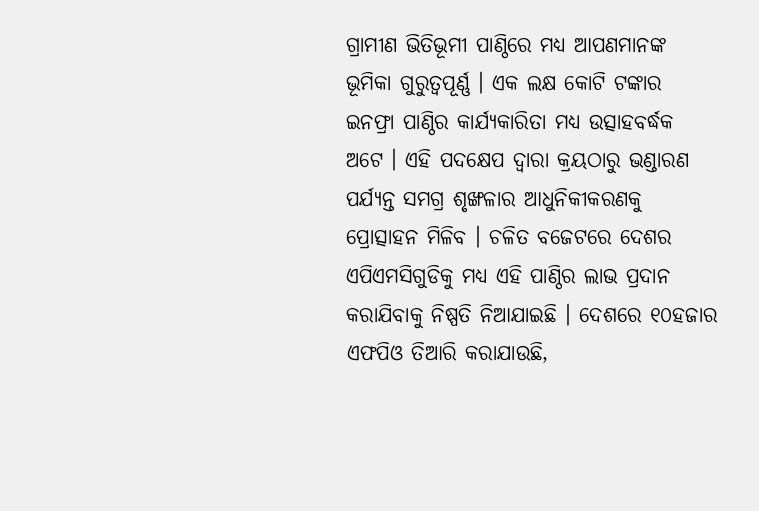ଗ୍ରାମୀଣ ଭିତିଭୂମୀ ପାଣ୍ଠିରେ ମଧ୍ୟ ଆପଣମାନଙ୍କ ଭୂମିକା ଗୁରୁତ୍ୱପୂର୍ଣ୍ଣ । ଏକ ଲକ୍ଷ କୋଟି ଟଙ୍କାର ଇନଫ୍ରା ପାଣ୍ଠିର କାର୍ଯ୍ୟକାରିତା ମଧ୍ୟ ଉତ୍ସାହବର୍ଦ୍ଧକ ଅଟେ । ଏହି ପଦକ୍ଷେପ ଦ୍ୱାରା କ୍ରୟଠାରୁ ଭଣ୍ଡାରଣ ପର୍ଯ୍ୟନ୍ତ ସମଗ୍ର ଶୃଙ୍ଖଳାର ଆଧୁନିକୀକରଣକୁ ପ୍ରୋତ୍ସାହନ ମିଳିବ । ଚଳିତ ବଜେଟରେ ଦେଶର ଏପିଏମସିଗୁଡିକୁ ମଧ୍ୟ ଏହି ପାଣ୍ଠିର ଲାଭ ପ୍ରଦାନ କରାଯିବାକୁ ନିଷ୍ପତି ନିଆଯାଇଛି । ଦେଶରେ ୧୦ହଜାର ଏଫପିଓ ତିଆରି କରାଯାଉଛି,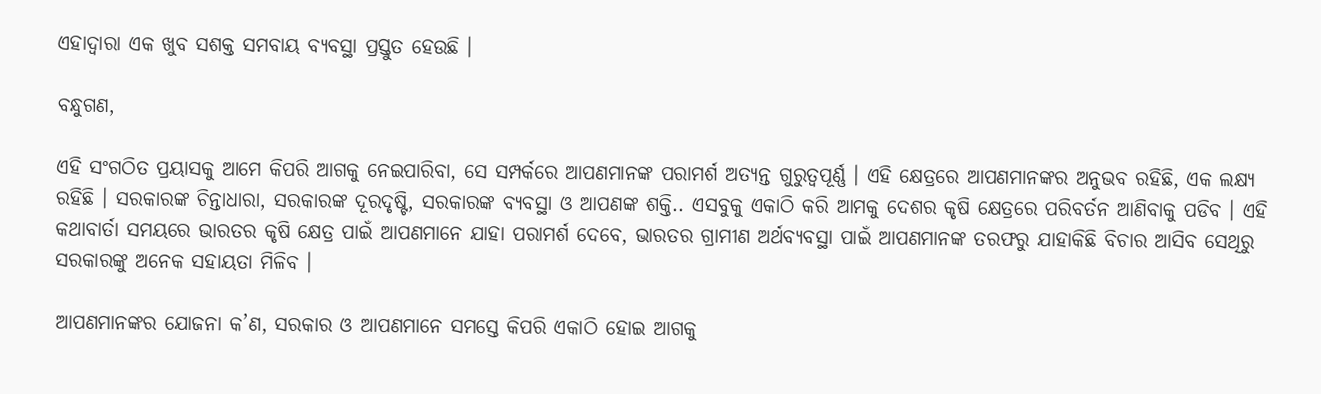ଏହାଦ୍ୱାରା ଏକ ଖୁବ ସଶକ୍ତ ସମବାୟ ବ୍ୟବସ୍ଥା ପ୍ରସ୍ତୁତ ହେଉଛି ।

ବନ୍ଧୁଗଣ,

ଏହି ସଂଗଠିତ ପ୍ରୟାସକୁ ଆମେ କିପରି ଆଗକୁ ନେଇପାରିବା, ସେ ସମ୍ପର୍କରେ ଆପଣମାନଙ୍କ ପରାମର୍ଶ ଅତ୍ୟନ୍ତ ଗୁରୁତ୍ୱପୂର୍ଣ୍ଣ । ଏହି କ୍ଷେତ୍ରରେ ଆପଣମାନଙ୍କର ଅନୁଭବ ରହିଛି, ଏକ ଲକ୍ଷ୍ୟ ରହିଛି । ସରକାରଙ୍କ ଚିନ୍ତାଧାରା, ସରକାରଙ୍କ ଦୂରଦୃଷ୍ଟି, ସରକାରଙ୍କ ବ୍ୟବସ୍ଥା ଓ ଆପଣଙ୍କ ଶକ୍ତି.. ଏସବୁକୁ ଏକାଠି କରି ଆମକୁ ଦେଶର କୃଷି କ୍ଷେତ୍ରରେ ପରିବର୍ତନ ଆଣିବାକୁ ପଡିବ । ଏହି କଥାବାର୍ତା ସମୟରେ ଭାରତର କୃଷି କ୍ଷେତ୍ର ପାଇଁ ଆପଣମାନେ ଯାହା ପରାମର୍ଶ ଦେବେ, ଭାରତର ଗ୍ରାମୀଣ ଅର୍ଥବ୍ୟବସ୍ଥା ପାଇଁ ଆପଣମାନଙ୍କ ତରଫରୁ ଯାହାକିଛି ବିଚାର ଆସିବ ସେଥିରୁ ସରକାରଙ୍କୁ ଅନେକ ସହାୟତା ମିଳିବ ।

ଆପଣମାନଙ୍କର ଯୋଜନା କ’ଣ, ସରକାର ଓ ଆପଣମାନେ ସମସ୍ତେ କିପରି ଏକାଠି ହୋଇ ଆଗକୁ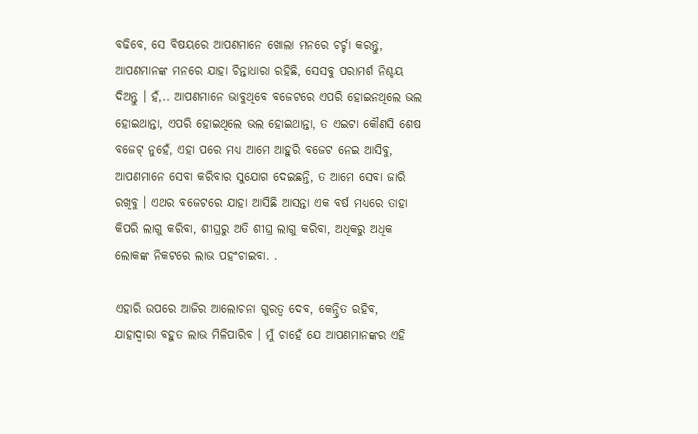ବଢିବେ, ସେ ବିଷୟରେ ଆପଣମାନେ ଖୋଲା ମନରେ ଚର୍ଚ୍ଚା କରନ୍ତୁ, ଆପଣମାନଙ୍କ ମନରେ ଯାହା ଚିନ୍ତାଧାରା ରହିଛି, ସେସବୁ ପରାମର୍ଶ ନିଶ୍ଚୟ ଦିଅନ୍ତୁ । ହଁ,.. ଆପଣମାନେ ଭାବୁଥିବେ ବଜେଟରେ ଏପରି ହୋଇନଥିଲେ ଭଲ ହୋଇଥାନ୍ତା, ଏପରି ହୋଇଥିଲେ ଭଲ ହୋଇଥାନ୍ତା, ତ ଏଇଟା କୌଣସି ଶେଷ ବଜେଟ୍ ନୁହେଁ, ଏହା ପରେ ମଧ୍ୟ ଆମେ ଆହୁରି ବଜେଟ ନେଇ ଆସିବୁ, ଆପଣମାନେ ସେବା କରିବାର ସୁଯୋଗ ଦେଇଛନ୍ତି, ତ ଆମେ ସେବା ଜାରି ରଖିବୁ । ଏଥର ବଜେଟରେ ଯାହା ଆସିଛି ଆସନ୍ତା ଏକ ବର୍ଷ ମଧ୍ୟରେ ତାହା କିପରି ଲାଗୁ କରିବା, ଶୀଘ୍ରରୁ ଅତି ଶୀଘ୍ର ଲାଗୁ କରିବା, ଅଧିକରୁ ଅଧିକ ଲୋକଙ୍କ ନିକଟରେ ଲାଭ ପହଂଚାଇବା. .

ଏହାରି ଉପରେ ଆଜିର ଆଲୋଚନା ଗୁରତ୍ୱ ଦେବ, କେନ୍ଦ୍ରିତ ରହିବ,  ଯାହାଦ୍ୱାରା ବହୁତ ଲାଭ ମିଳିପାରିବ । ମୁଁ ଚାହେଁ ଯେ ଆପଣମାନଙ୍କର ଏହି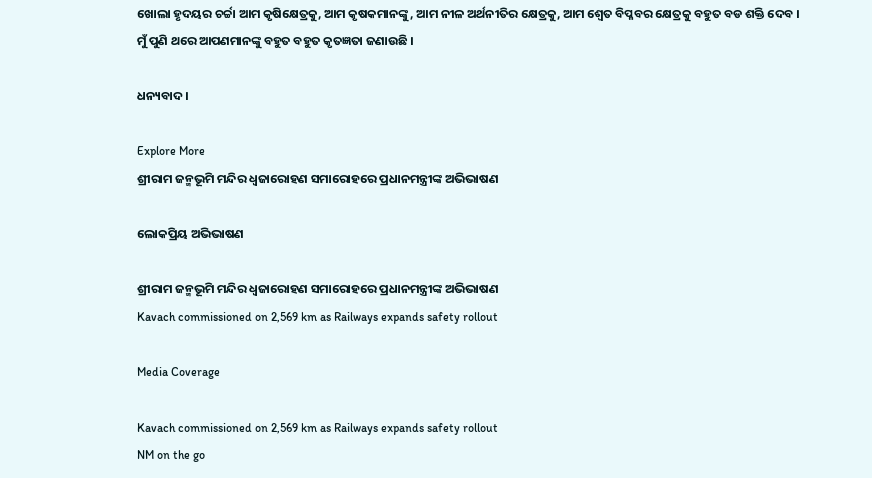ଖୋଲା ହୃଦୟର ଚର୍ଚ୍ଚା ଆମ କୃଷିକ୍ଷେତ୍ରକୁ, ଆମ କୃଷକମାନଙ୍କୁ, ଆମ ନୀଳ ଅର୍ଥନୀତିର କ୍ଷେତ୍ରକୁ, ଆମ ଶ୍ୱେତ ବିପ୍ଳବର କ୍ଷେତ୍ରକୁ ବହୁତ ବଡ ଶକ୍ତି ଦେବ । ମୁଁ ପୁଣି ଥରେ ଆପଣମାନଙ୍କୁ ବହୁତ ବହୁତ କୃତଜ୍ଞତା ଜଣାଉଛି ।

ଧନ୍ୟବାଦ ।

Explore More
ଶ୍ରୀରାମ ଜନ୍ମଭୂମି ମନ୍ଦିର ଧ୍ଵଜାରୋହଣ ସମାରୋହରେ ପ୍ରଧାନମନ୍ତ୍ରୀଙ୍କ ଅଭିଭାଷଣ

ଲୋକପ୍ରିୟ ଅଭିଭାଷଣ

ଶ୍ରୀରାମ ଜନ୍ମଭୂମି ମନ୍ଦିର ଧ୍ଵଜାରୋହଣ ସମାରୋହରେ ପ୍ରଧାନମନ୍ତ୍ରୀଙ୍କ ଅଭିଭାଷଣ
Kavach commissioned on 2,569 km as Railways expands safety rollout

Media Coverage

Kavach commissioned on 2,569 km as Railways expands safety rollout
NM on the go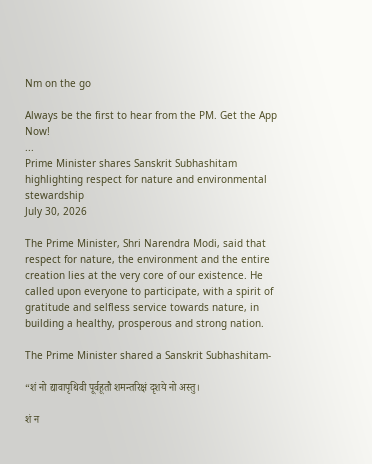Nm on the go

Always be the first to hear from the PM. Get the App Now!
...
Prime Minister shares Sanskrit Subhashitam highlighting respect for nature and environmental stewardship
July 30, 2026

The Prime Minister, Shri Narendra Modi, said that respect for nature, the environment and the entire creation lies at the very core of our existence. He called upon everyone to participate, with a spirit of gratitude and selfless service towards nature, in building a healthy, prosperous and strong nation.

The Prime Minister shared a Sanskrit Subhashitam-

“शं नो द्यावापृथिवी पूर्वहूतौ शमन्तरिक्षं दृशये नो अस्तु।

शं न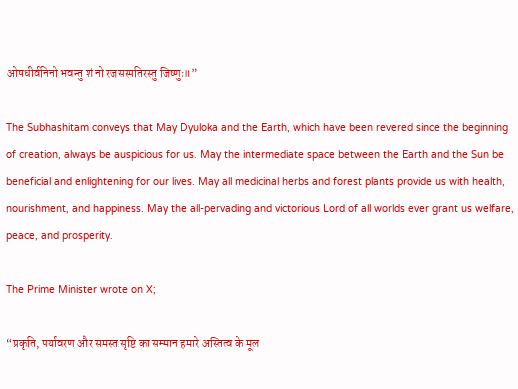ओषधीर्वनिनो भवन्तु शं नो रजसस्पतिरस्तु जिष्णुः॥”

The Subhashitam conveys that May Dyuloka and the Earth, which have been revered since the beginning of creation, always be auspicious for us. May the intermediate space between the Earth and the Sun be beneficial and enlightening for our lives. May all medicinal herbs and forest plants provide us with health, nourishment, and happiness. May the all-pervading and victorious Lord of all worlds ever grant us welfare, peace, and prosperity.

The Prime Minister wrote on X;

“प्रकृति, पर्यावरण और समस्त सृष्टि का सम्मान हमारे अस्तित्व के मूल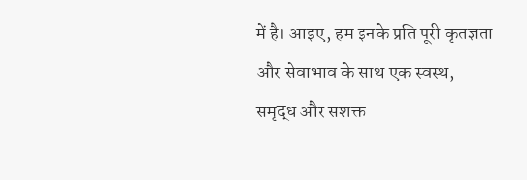में है। आइए, हम इनके प्रति पूरी कृतज्ञता और सेवाभाव के साथ एक स्वस्थ, समृद्ध और सशक्त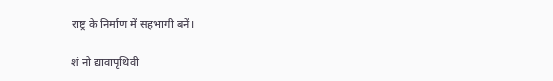राष्ट्र के निर्माण में सहभागी बनें।

शं नो द्यावापृथिवी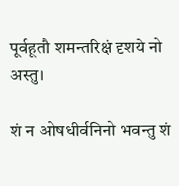पूर्वहूतौ शमन्तरिक्षं दृशये नो अस्तु।

शं न ओषधीर्वनिनो भवन्तु शं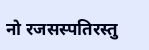नो रजसस्पतिरस्तु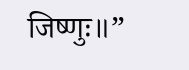जिष्णुः॥”